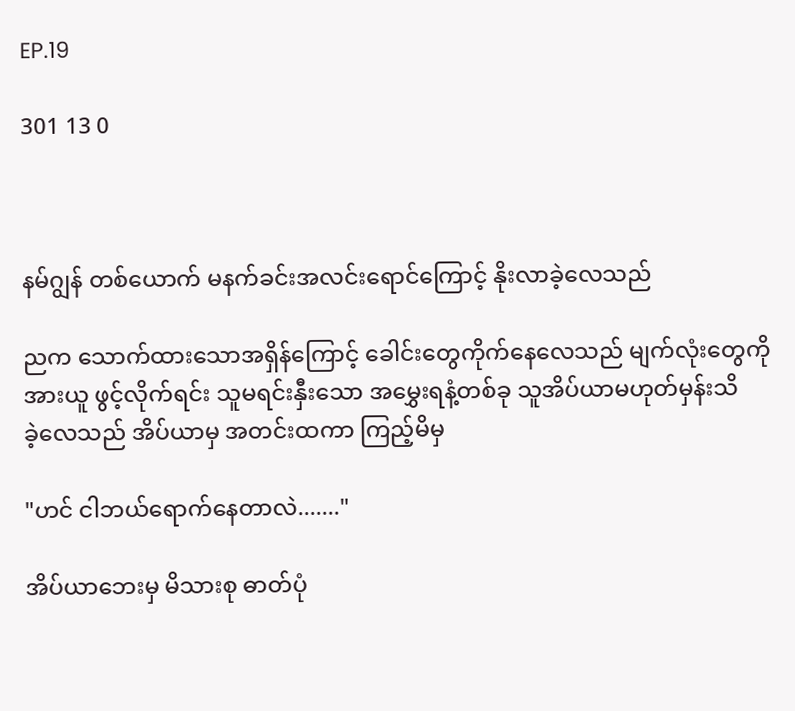EP.19

301 13 0



နမ်ဂျွန် တစ်ယောက် မနက်ခင်းအလင်းရောင်ကြောင့် နိုးလာခဲ့လေသည်

ညက သောက်ထားသောအရှိန်ကြောင့် ခေါင်းတွေကိုက်နေလေသည် မျက်လုံးတွေကိုအားယူ ဖွင့်လိုက်ရင်း သူမရင်းနှီးသော အမွှေးရနံ့တစ်ခု သူအိပ်ယာမဟုတ်မှန်းသိ
ခဲ့လေသည် အိပ်ယာမှ အတင်းထကာ ကြည့်မိမှ

"ဟင် ငါဘယ်ရောက်နေတာလဲ......."

အိပ်ယာဘေးမှ မိသားစု ဓာတ်ပုံ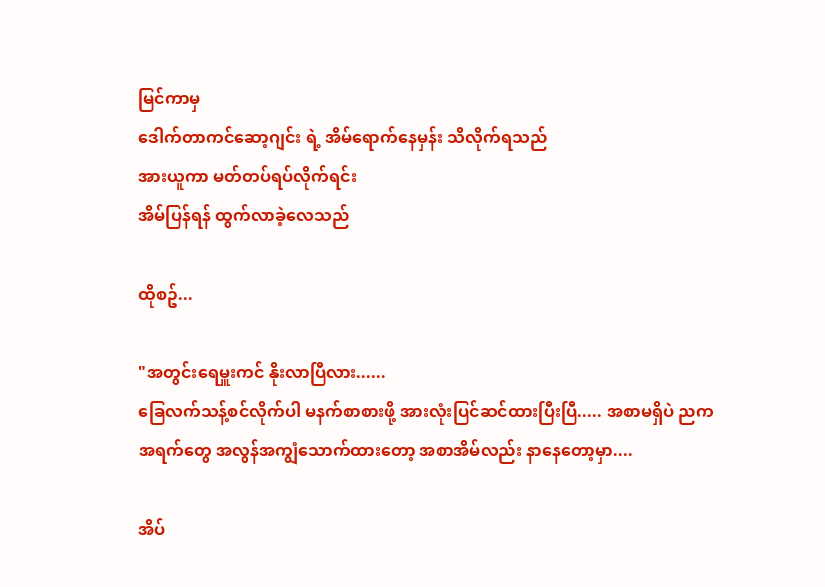မြင်ကာမှ
ဒေါက်တာကင်ဆော့ဂျင်း ရဲ့ အိမ်ရောက်နေမှန်း သိလိုက်ရသည်
အားယူကာ မတ်တပ်ရပ်လိုက်ရင်း
အိမ်ပြန်ရန် ထွက်လာခဲ့လေသည်

ထိုစဥ်...

"အတွင်းရေမှူးကင် နိုးလာပြီလား......
ခြေလက်သန့်စင်လိုက်ပါ မနက်စာစားဖို့ အားလုံးပြင်ဆင်ထားပြီးပြီ..... အစာမရှိပဲ ညက အရက်တွေ အလွန်အကျွံသောက်ထားတော့ အစာအိမ်လည်း နာနေတော့မှာ....

အိပ်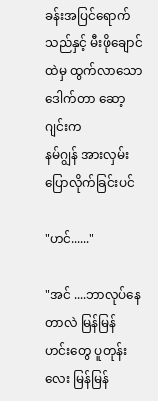ခန်းအပြင်ရောက်သည်နှင့် မီးဖိုချောင်ထဲမှ ထွက်လာသော ဒေါက်တာ ဆော့ဂျင်းက
နမ်ဂျွန် အားလှမ်းပြောလိုက်ခြင်းပင်

"ဟင်......"

"အင် ....ဘာလုပ်နေတာလဲ မြန်မြန် ဟင်းတွေ ပူတုန်း လေး မြန်မြန်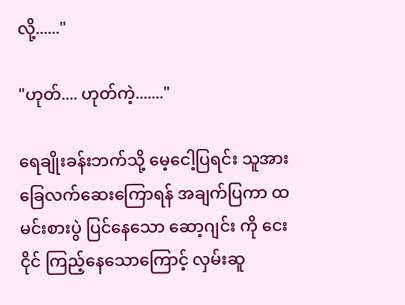လို့......"

"ဟုတ်.... ဟုတ်ကဲ့......."

ရေချိုးခန်းဘက်သို့ မေ့ငေါ့ပြရင်း သူအားခြေလက်ဆေးကြောရန် အချက်ပြကာ ထမင်းစားပွဲ ပြင်နေသော ဆော့ဂျင်း ကို ငေးငိုင် ကြည့်နေသောကြောင့် လှမ်းဆူ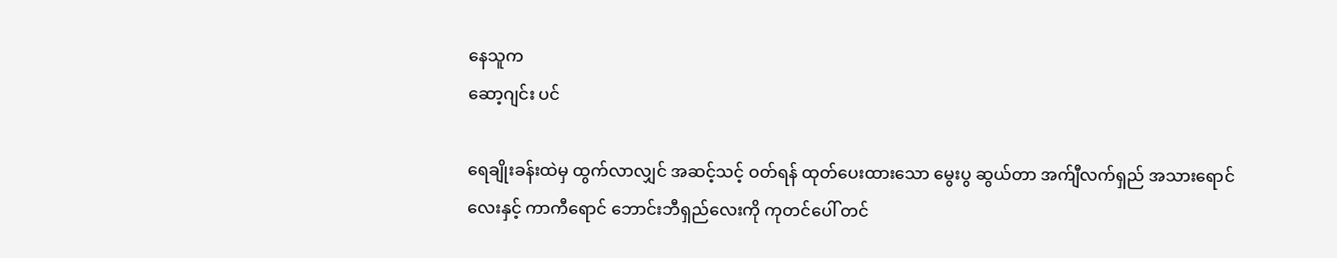နေသူက
ဆော့ဂျင်း ပင်

ရေချိုးခန်းထဲမှ ထွက်လာလျှင် အဆင့်သင့် ဝတ်ရန် ထုတ်ပေးထားသော မွေးပွ ဆွယ်တာ အက်ျီလက်ရှည် အသားရောင်လေးနှင့် ကာကီရောင် ဘောင်းဘီရှည်လေးကို ကုတင်ပေါ် တင်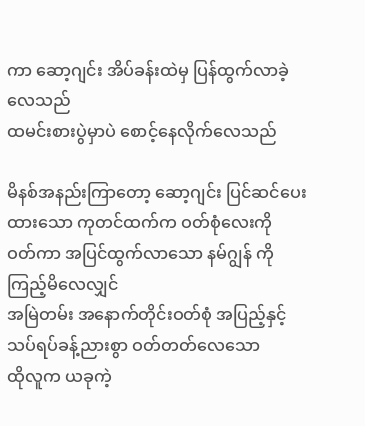ကာ ဆော့ဂျင်း အိပ်ခန်းထဲမှ ပြန်ထွက်လာခဲ့လေသည်
ထမင်းစားပွဲမှာပဲ စောင့်နေလိုက်လေသည်

မိနစ်အနည်းကြာတော့ ဆော့ဂျင်း ပြင်ဆင်ပေးထားသော ကုတင်ထက်က ဝတ်စုံလေးကို
ဝတ်ကာ အပြင်ထွက်လာသော နမ်ဂျွန် ကို ကြည့်မိလေလျှင်
အမြဲတမ်း အနောက်တိုင်းဝတ်စုံ အပြည့်နှင့် သပ်ရပ်ခန့်ညားစွာ ဝတ်တတ်လေသော
ထိုလူက ယခုကဲ့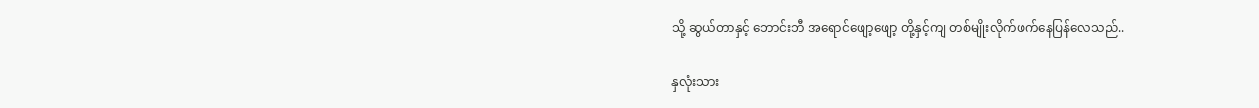သို့ ဆွယ်တာနှင့် ဘောင်းဘီ အရောင်ဖျော့ဖျော့ တို့နှင့်ကျ တစ်မျိုးလိုက်ဖက်နေပြန်လေသည်..

နှလုံးသား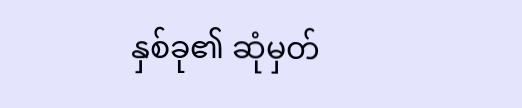နှစ်ခု၏ ဆုံမှတ်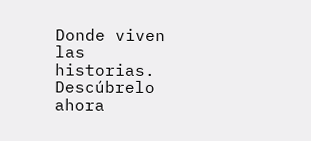Donde viven las historias. Descúbrelo ahora